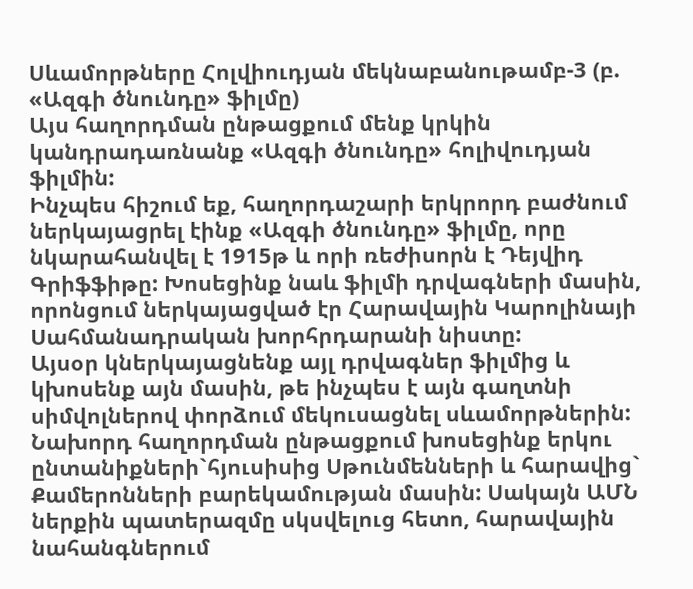Սևամորթները Հոլվիուդյան մեկնաբանութամբ-3 (բ. «Ազգի ծնունդը» ֆիլմը)
Այս հաղորդման ընթացքում մենք կրկին կանդրադառնանք «Ազգի ծնունդը» հոլիվուդյան ֆիլմին:
Ինչպես հիշում եք, հաղորդաշարի երկրորդ բաժնում ներկայացրել էինք «Ազգի ծնունդը» ֆիլմը, որը նկարահանվել է 1915թ և որի ռեժիսորն է Դեյվիդ Գրիֆֆիթը: Խոսեցինք նաև ֆիլմի դրվագների մասին, որոնցում ներկայացված էր Հարավային Կարոլինայի Սահմանադրական խորհրդարանի նիստը:
Այսօր կներկայացնենք այլ դրվագներ ֆիլմից և կխոսենք այն մասին, թե ինչպես է այն գաղտնի սիմվոլներով փորձում մեկուսացնել սևամորթներին:
Նախորդ հաղորդման ընթացքում խոսեցինք երկու ընտանիքների`հյուսիսից Սթունմենների և հարավից` Քամերոնների բարեկամության մասին: Սակայն ԱՄՆ ներքին պատերազմը սկսվելուց հետո, հարավային նահանգներում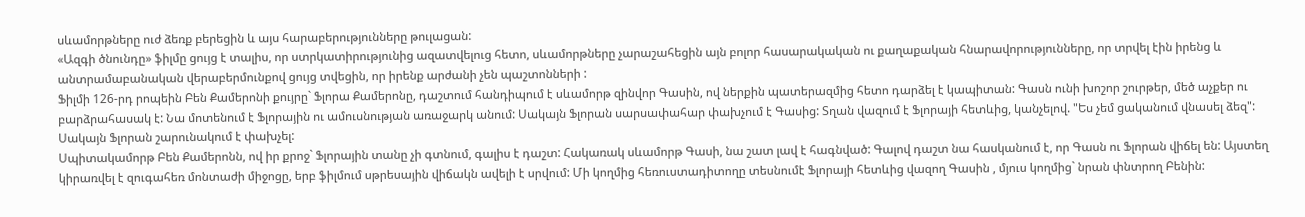սևամորթները ուժ ձեռք բերեցին և այս հարաբերությունները թուլացան:
«Ազգի ծնունդը» ֆիլմը ցույց է տալիս, որ ստրկատիրությունից ազատվելուց հետո, սևամորթները չարաշահեցին այն բոլոր հասարակական ու քաղաքական հնարավորությունները, որ տրվել էին իրենց և անտրամաբանական վերաբերմունքով ցույց տվեցին, որ իրենք արժանի չեն պաշտոնների :
Ֆիլմի 126-րդ րոպեին Բեն Քամերոնի քույրը` Ֆլորա Քամերոնը, դաշտում հանդիպում է սևամորթ զինվոր Գասին, ով ներքին պատերազմից հետո դարձել է կապիտան: Գասն ունի խոշոր շուրթեր, մեծ աչքեր ու բարձրահասակ է: Նա մոտենում է Ֆլորային ու ամուսնության առաջարկ անում: Սակայն Ֆլորան սարսափահար փախչում է Գասից: Տղան վազում է Ֆլորայի հետևից, կանչելով. "Ես չեմ ցականում վնասել ձեզ": Սակայն Ֆլորան շարունակում է փախչել:
Սպիտակամորթ Բեն Քամերոնն, ով իր քրոջ` Ֆլորային տանը չի գտնում, գալիս է դաշտ: Հակառակ սևամորթ Գասի, նա շատ լավ է հագնված: Գալով դաշտ նա հասկանում է, որ Գասն ու Ֆլորան վիճել են: Այստեղ կիրառվել է զուգահեռ մոնտաժի միջոցը, երբ ֆիլմում սթրեսային վիճակն ավելի է սրվում: Մի կողմից հեռուստադիտողը տեսնումէ Ֆլորայի հետևից վազող Գասին , մյուս կողմից` նրան փնտրող Բենին: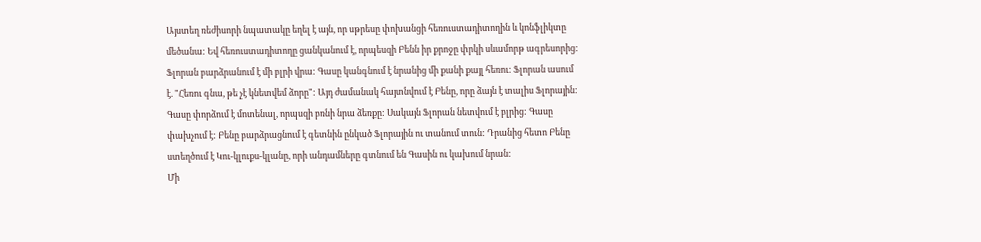Այստեղ ռեժիսորի նպատակը եղել է այն, որ սթրեսը փոխանցի հեռուստադիտողին և կոնֆլիկտը մեծանա: Եվ հեռուստադիտողը ցանկանում է, որպեսզի Բենն իր քրոջը փրկի սևամորթ ագրեսորից: Ֆլորան բարձրանում է մի բլրի վրա: Գասը կանգնում է նրանից մի քանի քայլ հեռու: Ֆլորան ասում է. "Հեռու գնա, թե չէ կնետվեմ ձորը": Այդ ժամանակ հայտնվում է Բենը, որը ձայն է տալիս Ֆլորային: Գասը փորձում է մոտենալ, որպսզի բռնի նրա ձեռքը: Սակայն Ֆլորան նետվում է բլրից: Գասը փախչում է: Բենը բարձրացնում է գետնին ընկած Ֆլորային ու տանում տուն: Դրանից հետո Բենը ստեղծում է Կու-կլուքս-կլանը, որի անդամները գտնում են Գասին ու կախում նրան:
Մի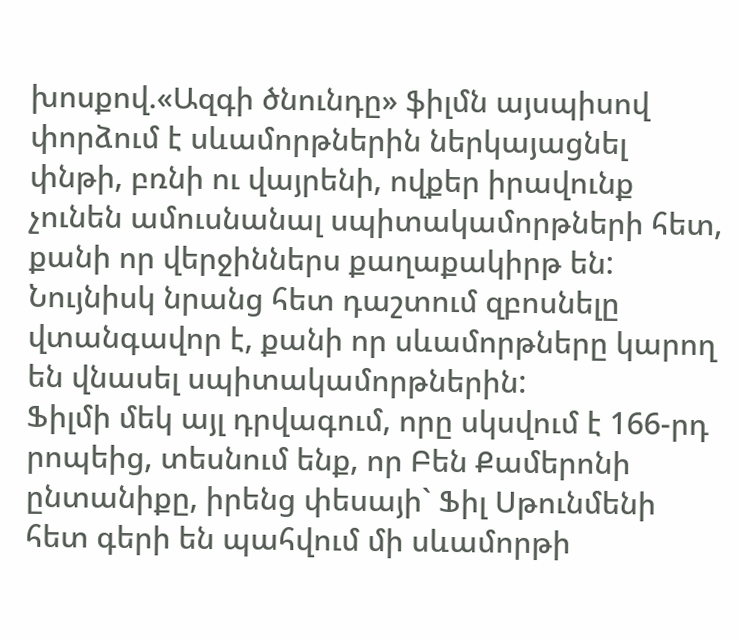խոսքով.«Ազգի ծնունդը» ֆիլմն այսպիսով փորձում է սևամորթներին ներկայացնել փնթի, բռնի ու վայրենի, ովքեր իրավունք չունեն ամուսնանալ սպիտակամորթների հետ, քանի որ վերջիններս քաղաքակիրթ են: Նույնիսկ նրանց հետ դաշտում զբոսնելը վտանգավոր է, քանի որ սևամորթները կարող են վնասել սպիտակամորթներին:
Ֆիլմի մեկ այլ դրվագում, որը սկսվում է 166-րդ րոպեից, տեսնում ենք, որ Բեն Քամերոնի ընտանիքը, իրենց փեսայի` Ֆիլ Սթունմենի հետ գերի են պահվում մի սևամորթի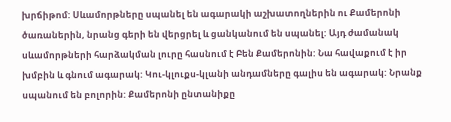խրճիթոմ: Սևամորթները սպանել են ագարակի աշխատողներին ու Քամերոնի ծառաներին, նրանց գերի են վերցրել և ցանկանում են սպանել: Այդ ժամանակ սևամորթների հարձակման լուրը հասնում է Բեն Քամերոնին: Նա հավաքում է իր խմբին և գնում ագարակ: Կու-կլուքս-կլանի անդամները գալիս են ագարակ: Նրանք սպանում են բոլորին: Քամերոնի ընտանիքը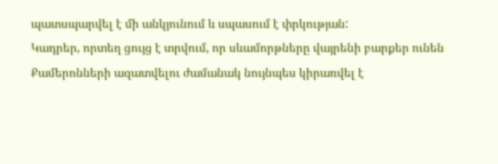պատսպարվել է մի անկյունում և սպասում է փրկության:
Կադրեր, որտեղ ցույց է տրվում, որ սևամորթները վայրենի բարքեր ունեն
Քամերոնների ազատվելու ժամանակ նույնպես կիրառվել է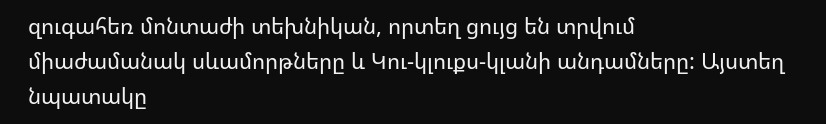զուգահեռ մոնտաժի տեխնիկան, որտեղ ցույց են տրվում միաժամանակ սևամորթները և Կու-կլուքս-կլանի անդամները: Այստեղ նպատակը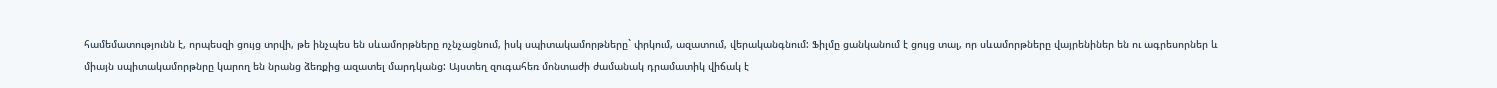համեմատությունն է, որպեսզի ցույց տրվի, թե ինչպես են սևամորթները ոչնչացնում, իսկ սպիտակամորթները` փրկում, ազատում, վերականգնում: Ֆիլմը ցանկանում է ցույց տալ, որ սևամորթները վայրենիներ են ու ագրեսորներ և միայն սպիտակամորթնրը կարող են նրանց ձեռքից ազատել մարդկանց: Այստեղ զուգահեռ մոնտաժի ժամանակ դրամատիկ վիճակ է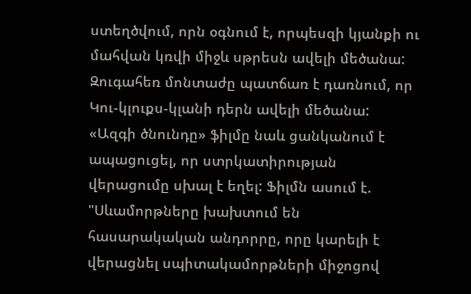ստեղծվում, որն օգնում է, որպեսզի կյանքի ու մահվան կռվի միջև սթրեսն ավելի մեծանա: Զուգահեռ մոնտաժը պատճառ է դառնում, որ Կու-կլուքս-կլանի դերն ավելի մեծանա:
«Ազգի ծնունդը» ֆիլմը նաև ցանկանում է ապացուցել, որ ստրկատիրության վերացումը սխալ է եղել: Ֆիլմն ասում է. "Սևամորթները խախտում են հասարակական անդորրը, որը կարելի է վերացնել սպիտակամորթների միջոցով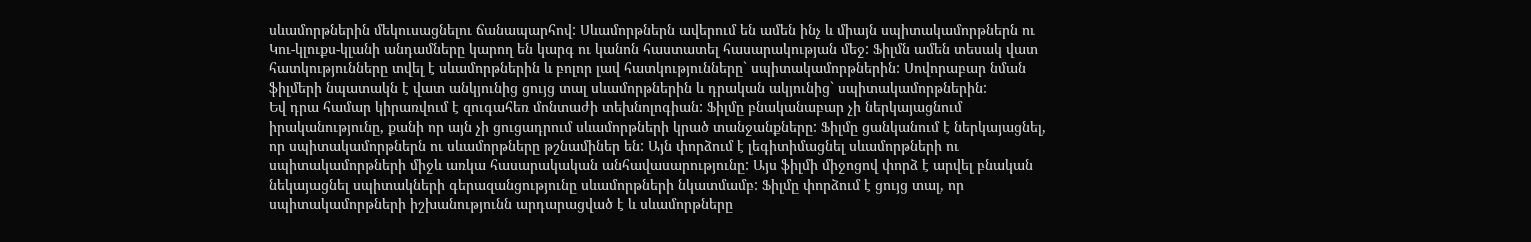սևամորթներին մեկուսացնելու ճանապարհով: Սևամորթներն ավերում են ամեն ինչ և միայն սպիտակամորթներն ու Կու-կլուքս-կլանի անդամները կարող են կարգ ու կանոն հաստատել հասարակության մեջ: Ֆիլմն ամեն տեսակ վատ հատկությունները տվել է սևամորթներին և բոլոր լավ հատկությունները` սպիտակամորթներին: Սովորաբար նման ֆիլմերի նպատակն է վատ անկյունից ցույց տալ սևամորթներին և դրական ակյունից` սպիտակամորթներին:
Եվ դրա համար կիրառվում է զուգահեռ մոնտաժի տեխնոլոգիան: Ֆիլմը բնականաբար չի ներկայացնում իրականությունը, քանի որ այն չի ցուցադրում սևամորթների կրած տանջանքները: Ֆիլմը ցանկանում է ներկայացնել, որ սպիտակամորթներն ու սևամորթները թշնամիներ են: Այն փորձում է լեգիտիմացնել սևամորթների ու սպիտակամորթների միջև առկա հասարակական անհավասարությունը: Այս ֆիլմի միջոցով փորձ է արվել բնական նեկայացնել սպիտակների գերազանցությունը սևամորթների նկատմամբ: Ֆիլմը փորձում է ցույց տալ, որ սպիտակամորթների իշխանությունն արդարացված է և սևամորթները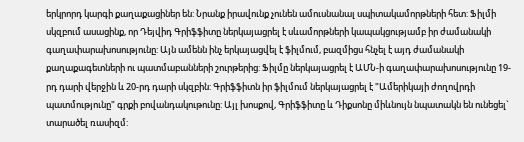երկրորդ կարգի քաղաքացիներ են: Նրանք իրավունք չունեն ամուսնանալ սպիտակամորթների հետ: Ֆիլմի սկզբում ասացինք, որ Դեյվիդ Գրիֆֆիտը ներկայացրել է սևամորթների կապակցությամբ իր ժամանակի գաղափարախոսությունը: Այն ամենն ինչ երկայացվել է ֆիլմում, բազմիցս հնչել է այդ ժամանակի քաղաքագետների ու պատմաբանների շուրթերից: Ֆիլմը ներկայացրել է ԱՄՆ-ի գաղափարախոսությունը 19-րդ դարի վերջին և 20-րդ դարի սկզբին: Գրիֆֆիտն իր ֆիլմում ներկայացրել է "Ամերիկայի ժողովրդի պատմությունը" գրքի բովանդակութունը: Այլ խոսքով, Գրիֆֆիտը և Դիքսոնը միևնույն նպատակն են ունեցել` տարածել ռասիզմ: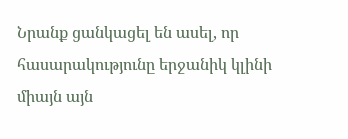Նրանք ցանկացել են ասել, որ հասարակությունը երջանիկ կլինի միայն այն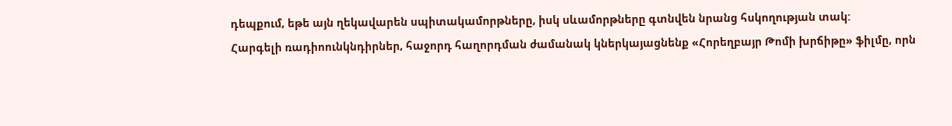դեպքում, եթե այն ղեկավարեն սպիտակամորթները, իսկ սևամորթները գտնվեն նրանց հսկողության տակ:
Հարգելի ռադիոունկնդիրներ, հաջորդ հաղորդման ժամանակ կներկայացնենք «Հորեղբայր Թոմի խրճիթը» ֆիլմը, որն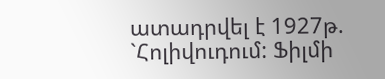ատադրվել է 1927թ. `Հոլիվուդում: Ֆիլմի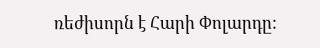ռեժիսորն է Հարի Փոլարդը: